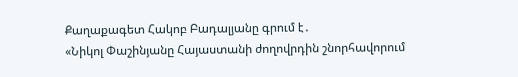Քաղաքագետ Հակոբ Բադալյանը գրում է․
«Նիկոլ Փաշինյանը Հայաստանի ժողովրդին շնորհավորում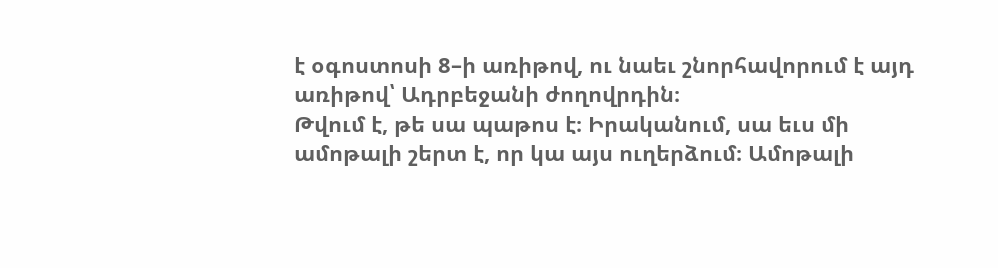է օգոստոսի 8–ի առիթով, ու նաեւ շնորհավորում է այդ առիթով՝ Ադրբեջանի ժողովրդին։
Թվում է, թե սա պաթոս է։ Իրականում, սա եւս մի ամոթալի շերտ է, որ կա այս ուղերձում։ Ամոթալի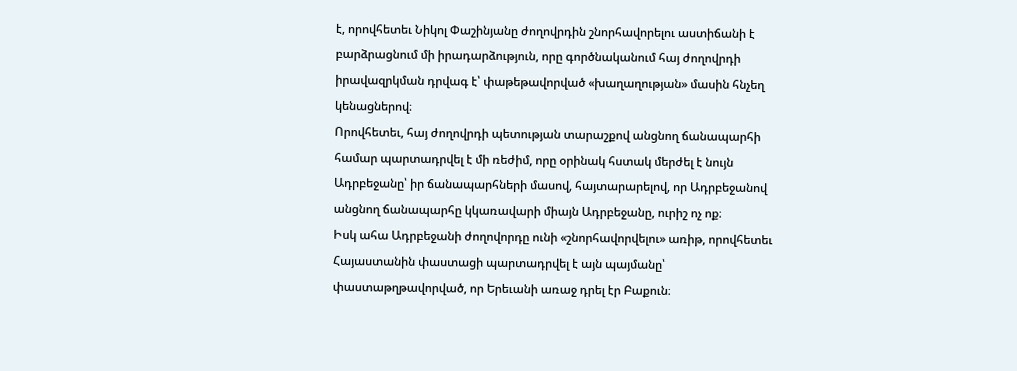է, որովհետեւ Նիկոլ Փաշինյանը ժողովրդին շնորհավորելու աստիճանի է բարձրացնում մի իրադարձություն, որը գործնականում հայ ժողովրդի իրավազրկման դրվագ է՝ փաթեթավորված «խաղաղության» մասին հնչեղ կենացներով։
Որովհետեւ, հայ ժողովրդի պետության տարաշքով անցնող ճանապարհի համար պարտադրվել է մի ռեժիմ, որը օրինակ հստակ մերժել է նույն Ադրբեջանը՝ իր ճանապարհների մասով, հայտարարելով, որ Ադրբեջանով անցնող ճանապարհը կկառավարի միայն Ադրբեջանը, ուրիշ ոչ ոք։
Իսկ ահա Ադրբեջանի ժողովորդը ունի «շնորհավորվելու» առիթ, որովհետեւ Հայաստանին փաստացի պարտադրվել է այն պայմանը՝ փաստաթղթավորված, որ Երեւանի առաջ դրել էր Բաքուն։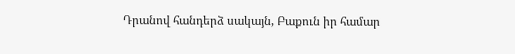Դրանով հանդերձ սակայն, Բաքուն իր համար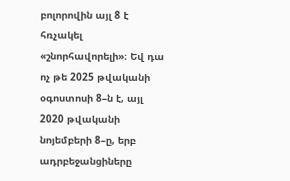բոլորովին այլ 8 է հռչակել «շնորհավորելի»։ Եվ դա ոչ թե 2025 թվականի օգոստոսի 8–ն է, այլ 2020 թվականի նոյեմբերի 8–ը, երբ ադրբեջանցիները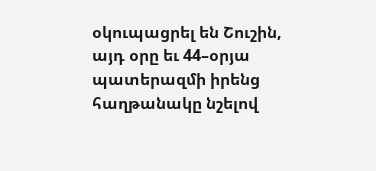օկուպացրել են Շուշին, այդ օրը եւ 44–օրյա պատերազմի իրենց հաղթանակը նշելով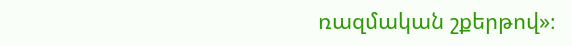ռազմական շքերթով»։